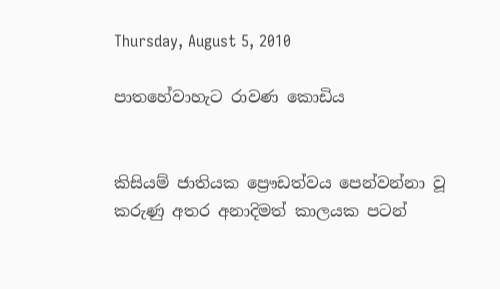Thursday, August 5, 2010

පාතහේවාහැට රාවණ කොඩිය


කිසියම් ජාතියක ප්‍රෞඩත්වය පෙන්වන්නා වූ කරුණු අතර අනාදිමත් කාලයක පටන්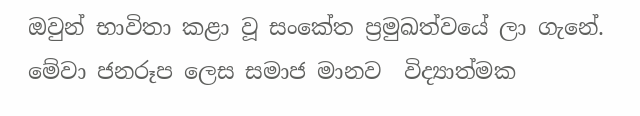ඔවුන් භාවිතා කළා වූ සංකේත ප්‍රමුඛත්වයේ ලා ගැනේ. මේවා ජනරූප ලෙස සමාජ මානව  විද්‍යාත්මක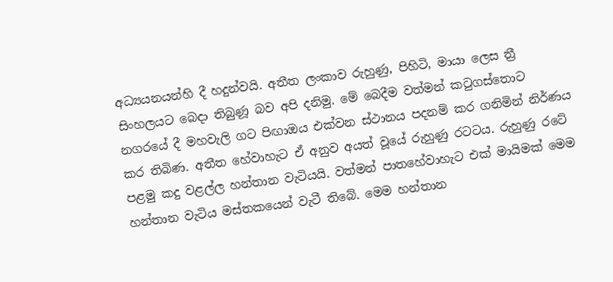අධ්‍යයනයන්හි දී හදුන්වයි. අතීත ලංකාව රුහුණු, පිහිටි, මායා ලෙස ත්‍රී සිංහලයට බෙදා තිබුණූ බව අපි දනිමු. මේ බෙදීම වත්මන් කටුගස්තොට නගරයේ දී මහවැලි ගට පිඟාඔය එක්වන ස්ථානය පදනම් කර ගනිමින් නිර්ණය කර තිබිණ. අතීත හේවාහැට ඒ අනුව අයත් වූයේ රුහුණු රටටය. රුහුණු රටේ පළමු කදු වළල්ල හන්තාන වැටියයි. වත්මන් පාතහේවාහැට එක් මායිමක් මෙම හන්තාන වැටිය මස්තකයෙන් වැටී තිබේ. මෙම හන්තාන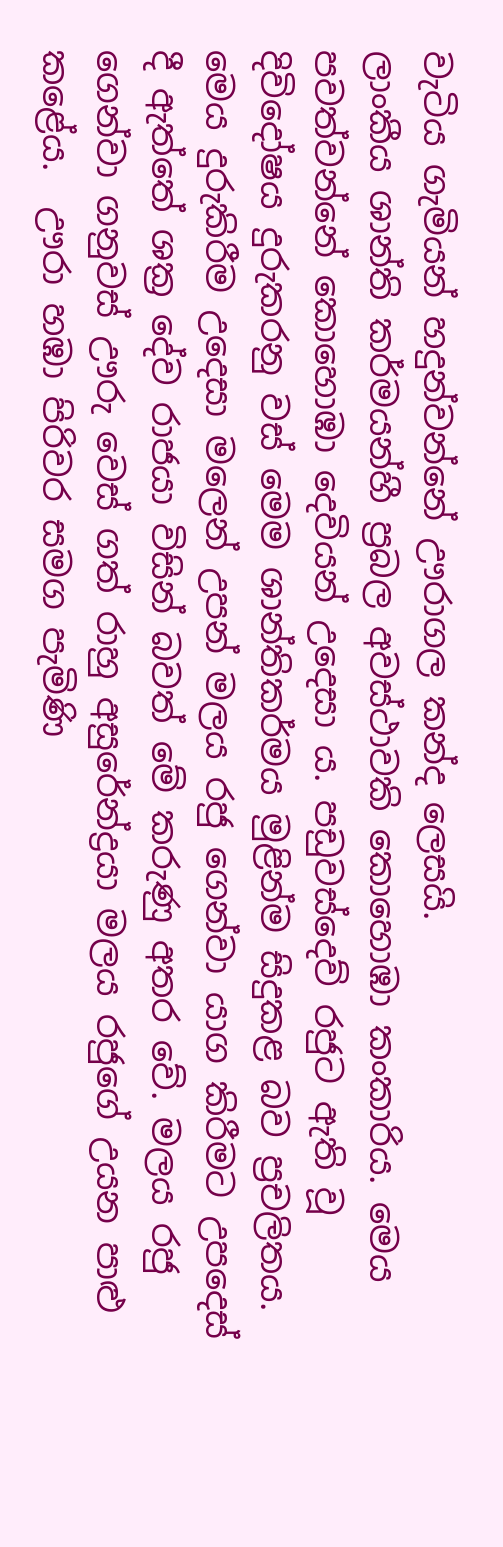වැටිය ගැමියන් හදුන්වන්නේ ඌරාගල කන්ද ලෙසයි.
ලාංකීය ශාන්ති කර්මයන්හී ප්‍රබල අවස්ථාවකි කොහොඹා කංකාරිය. මෙය පවත්වන්නේ කොහොඹා දෙවියන් උදෙසා ය. පඩුවස්දෙව් රජුට ඇති වූ දිවිදෝෂය දුරුකරනු වස් මෙම ශාන්තිකර්මය මුළින්ම සිදුකළ බව ප්‍රචලිතය. මෙය දුරුකිරීම උදෙසා මලෙන් උපන් මලය රජු ගෙන්වා යාග කිරීමට උපදෙස් දී ඇත්තේ ශක්‍ර දේව රාජයා විසින් බවත් මේ කරුණු අතර වේ. මලය රජු ගෙන්වා ගනුවස් ඌරු වෙස් ගත් රාහු අසුරේන්ද්‍රයා මලය රජුගේ උයන පාළු කළේය.  ඌරා හඹා පිරිවර සමග පැමිණි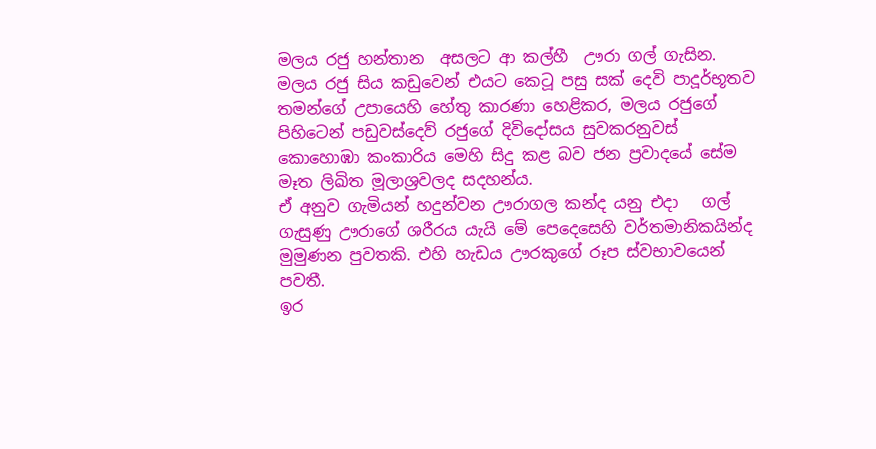මලය රජු හන්තාන  අසලට ආ කල්හී  ඌරා ගල් ගැසින. මලය රජු සිය කඩුවෙන් එයට කෙටූ පසු සක් දෙවි පාදූර්භූතව  තමන්ගේ උපායෙහි හේතු කාරණා හෙළිකර, මලය රජුගේ පිහිටෙන් පඩුවස්දෙව් රජුගේ දිවි‍දෝසය සුවකරනුවස් කොහොඹා කංකාරිය මෙහි සිදු කළ බව ජන ප්‍රවාදයේ සේම මෑත ලිඛිත මූලාශ්‍රවලද සදහන්ය.
ඒ අනුව ගැමියන් හදුන්වන ඌරාගල කන්ද යනු එදා   ගල් ගැසුණු ඌරාගේ ශරීරය යැයි මේ පෙදෙසෙහි වර්තමානිකයින්ද මුමුණන පුවතකි. එහි හැඩය ඌරකුගේ රූප ස්වභාවයෙන් පවතී.
ඉර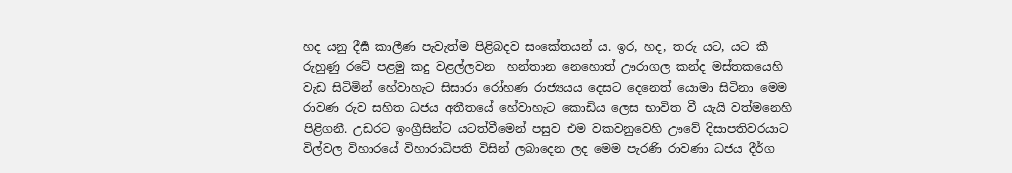හද යනු දීර්‍ඝ කාලීණ පැවැත්ම පිළිබදව සංකේතයන් ය. ඉර, හද, තරු යට, යට කී රුහුණු රටේ පළමු කදු වළල්ලවන  හන්තාන නෙහොත් ඌරාගල කන්ද මස්තකයෙහි වැඩ සිටිමින් හේවාහැට සිසාරා රෝහණ රාජ්‍යයය දෙසට දෙනෙත් යොමා සිටිනා මෙම රාවණ රුව සහිත ධජය අතීතයේ හේවාහැට කොඩිය ලෙස භාවිත වී යැයි වත්මනෙහි පිළිගනී. උඩරට ඉංග්‍රීසින්ට යටත්වීමෙන් පසුව එම වකවනුවෙහි ඌවේ දිසාපතිවරයාට විල්වල විහාරයේ විහාරාධිපති විසින් ලබාදෙන ලද මෙම පැරණි රාවණා ධජය දීර්ග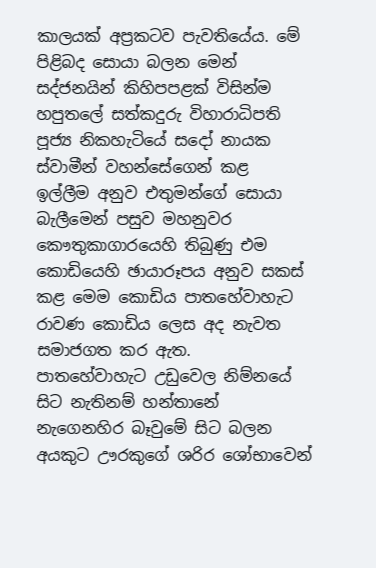කාලයක් අප්‍රකටව පැවතියේය. මේ පිළිබද සොයා බලන මෙන් සද්ජනයින් කිහිපපළක් විසින්ම හපුතලේ සත්කදුරු විහාරාධිපති පූජ්‍ය නිකහැටියේ සදෝ නායක ස්වාමීන් වහන්සේගෙන් කළ  ඉල්ලීම අනුව එතුමන්ගේ සොයා බැලීමෙන් පසුව මහනුවර කෞතුකාගාරයෙහි තිබුණු එම කොඩියෙහි ඡායාරූපය අනුව සකස් කළ මෙම කොඩිය පාතහේවාහැට රාවණ කොඩිය ලෙස අද නැවත සමාජගත කර ඇත.
පාතහේවාහැට උඩුවෙල නිම්නයේ සිට නැතිනම් හන්තානේ නැගෙනහිර බෑවුමේ සිට බලන අයකුට ඌරකුගේ ශරිර ශෝභාවෙන්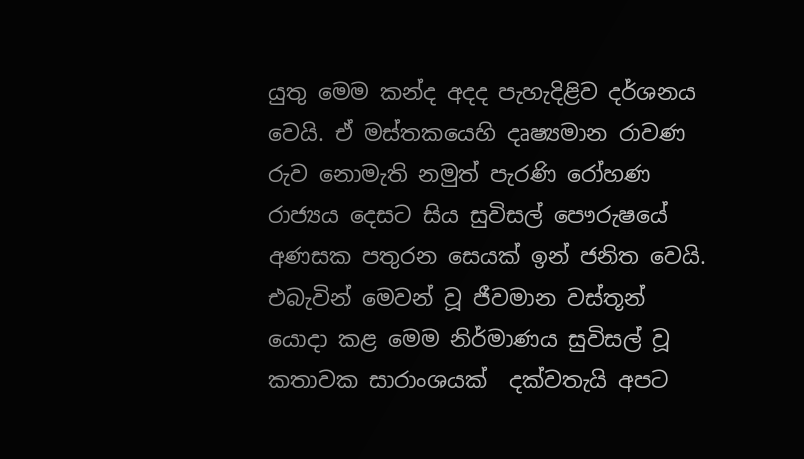යුතු මෙම කන්ද අදද පැහැදිළිව දර්ශනය වෙයි. ඒ මස්තකයෙහි දෘෂ්‍යමාන රාවණ රුව නොමැති නමුත් පැරණි රෝහණ රාජ්‍යය දෙසට සිය සුවිසල් පෞරුෂයේ අණසක පතුරන සෙයක් ඉන් ජනිත වෙයි. එබැවින් මෙවන් වූ ජීවමාන වස්තූන් යොදා කළ මෙම නිර්මාණය සුවිසල් වූ කතාවක සාරාංශයක්  දක්වතැයි අපට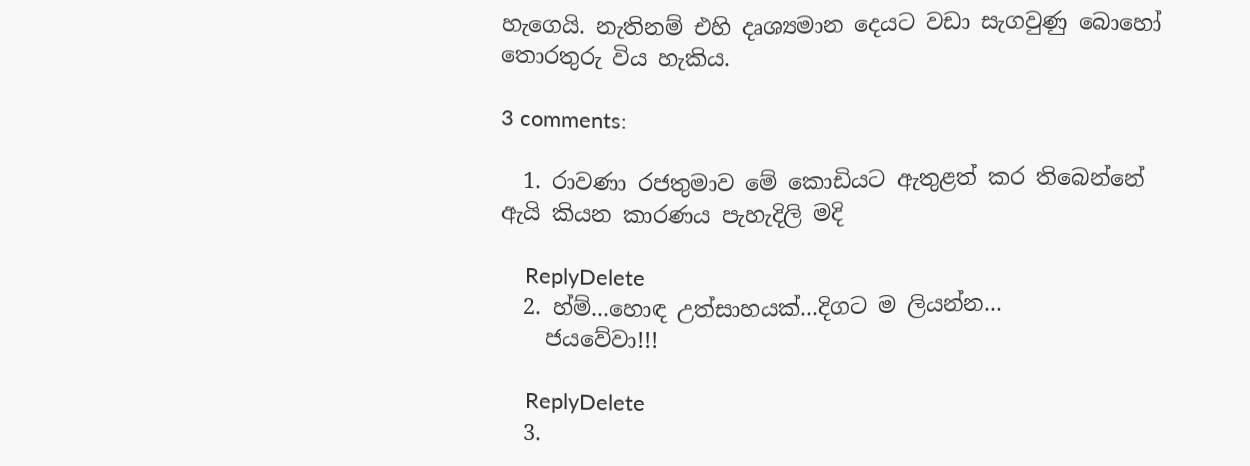හැගෙයි. නැතිනම් එහි දෘශ්‍යමාන දෙයට වඩා සැගවුණු බොහෝ තොරතුරු විය හැකිය.

3 comments:

  1. රාවණා රජතුමාව මේ කොඩියට ඇතුළත් කර තිබෙන්නේ ඇයි කියන කාරණය පැහැදිලි මදි

    ReplyDelete
  2. හ්ම්...හොඳ උත්සාහයක්...දිගට ම ලියන්න...
    ජයවේවා!!!

    ReplyDelete
  3.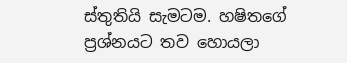ස්තුතියි සැමටම. හෂිතගේ ප්‍රශ්නයට තව හොයලා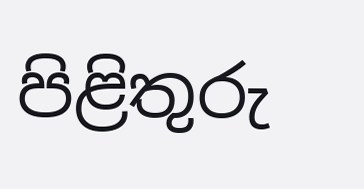පිළිතුරු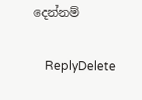දෙන්නම්

    ReplyDelete